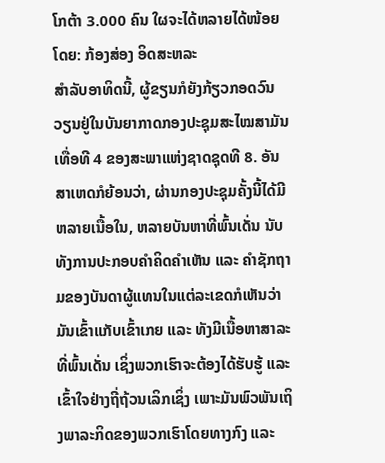ໂກຕ້າ 3.000 ຄົນ ໃຜຈະໄດ້ຫລາຍໄດ້ໜ້ອຍ
ໂດຍ: ກ້ອງສ່ອງ ອິດສະຫລະ
ສຳລັບອາທິດນີ້, ຜູ້ຂຽນກໍຍັງກ້ຽວກອດວົນວຽນຢູ່ໃນບັນຍາກາດກອງປະຊຸມສະໄໝສາມັນເທື່ອທີ 4 ຂອງສະພາແຫ່ງຊາດຊຸດທີ 8. ອັນສາເຫດກໍຍ້ອນວ່າ, ຜ່ານກອງປະຊຸມຄັ້ງນີ້ໄດ້ມີຫລາຍເນື້ອໃນ, ຫລາຍບັນຫາທີ່ພົ້ນເດັ່ນ ນັບທັງການປະກອບຄຳຄິດຄຳເຫັນ ແລະ ຄຳຊັກຖາມຂອງບັນດາຜູ້ແທນໃນແຕ່ລະເຂດກໍເຫັນວ່າມັນເຂົ້າແກັບເຂົ້າເກຍ ແລະ ທັງມີເນື້ອຫາສາລະທີ່ພົ້ນເດັ່ນ ເຊິ່ງພວກເຮົາຈະຕ້ອງໄດ້ຮັບຮູ້ ແລະ ເຂົ້າໃຈຢ່າງຖີ່ຖ້ວນເລິກເຊິ່ງ ເພາະມັນພົວພັນເຖິງພາລະກິດຂອງພວກເຮົາໂດຍທາງກົງ ແລະ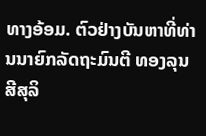ທາງອ້ອມ. ຕົວຢ່າງບັນຫາທີ່ທ່ານນາຍົກລັດຖະມົນຕີ ທອງລຸນ ສີສຸລິ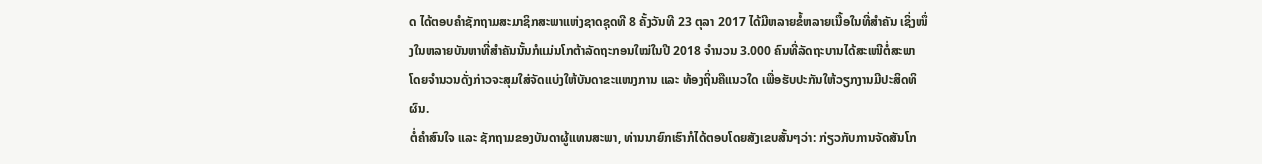ດ ໄດ້ຕອບຄຳຊັກຖາມສະມາຊິກສະພາແຫ່ງຊາດຊຸດທີ 8 ຄັ້ງວັນທີ 23 ຕຸລາ 2017 ໄດ້ມີຫລາຍຂໍ້ຫລາຍເນື້ອໃນທີ່ສຳຄັນ ເຊິ່ງໜຶ່ງໃນຫລາຍບັນຫາທີ່ສຳຄັນນັ້ນກໍແມ່ນໂກຕ້າລັດຖະກອນໃໝ່ໃນປີ 2018 ຈຳນວນ 3.000 ຄົນທີ່ລັດຖະບານໄດ້ສະເໜີຕໍ່ສະພາ ໂດຍຈຳນວນດັ່ງກ່າວຈະສຸມໃສ່ຈັດແບ່ງໃຫ້ບັນດາຂະແໜງການ ແລະ ທ້ອງຖິ່ນຄືແນວໃດ ເພື່ອຮັບປະກັນໃຫ້ວຽກງານມີປະສິດທິຜົນ.
ຕໍ່ຄຳສົນໃຈ ແລະ ຊັກຖາມຂອງບັນດາຜູ້ແທນສະພາ, ທ່ານນາຍົກເຮົາກໍໄດ້ຕອບໂດຍສັງເຂບສັ້ນໆວ່າ: ກ່ຽວກັບການຈັດສັນໂກ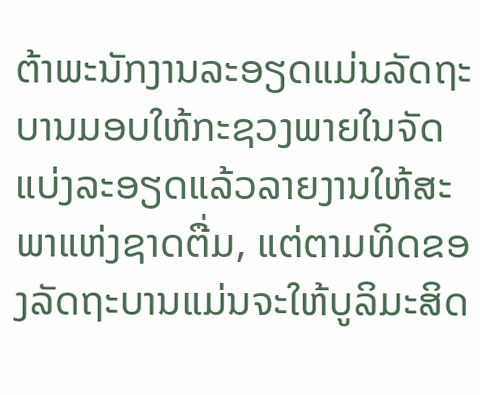ຕ້າພະນັກງານລະອຽດແມ່ນລັດຖະບານມອບໃຫ້ກະຊວງພາຍໃນຈັດແບ່ງລະອຽດແລ້ວລາຍງານໃຫ້ສະພາແຫ່ງຊາດຕື່ມ, ແຕ່ຕາມທິດຂອງລັດຖະບານແມ່ນຈະໃຫ້ບູລິມະສິດ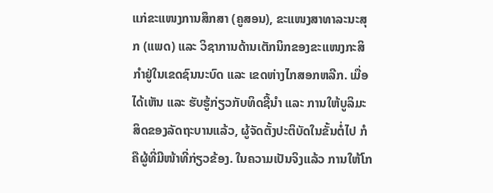ແກ່ຂະແໜງການສຶກສາ (ຄູສອນ), ຂະແໜງສາທາລະນະສຸກ (ແພດ) ແລະ ວິຊາການດ້ານເຕັກນິກຂອງຂະແໜງກະສິກຳຢູ່ໃນເຂດຊົນນະບົດ ແລະ ເຂດຫ່າງໄກສອກຫລີກ. ເມື່ອໄດ້ເຫັນ ແລະ ຮັບຮູ້ກ່ຽວກັບທິດຊີ້ນຳ ແລະ ການໃຫ້ບູລິມະສິດຂອງລັດຖະບານແລ້ວ, ຜູ້ຈັດຕັ້ງປະຕິບັດໃນຂັ້ນຕໍ່ໄປ ກໍຄືຜູ້ທີ່ມີໜ້າທີ່ກ່ຽວຂ້ອງ. ໃນຄວາມເປັນຈິງແລ້ວ ການໃຫ້ໂກ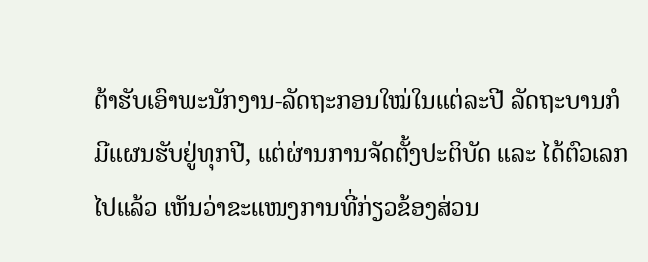ຕ້າຮັບເອົາພະນັກງານ-ລັດຖະກອນໃໝ່ໃນແຕ່ລະປີ ລັດຖະບານກໍມີແຜນຮັບຢູ່ທຸກປີ, ແຕ່ຜ່ານການຈັດຕັ້ງປະຕິບັດ ແລະ ໄດ້ຕົວເລກໄປແລ້ວ ເຫັນວ່າຂະແໜງການທີ່ກ່ຽວຂ້ອງສ່ວນ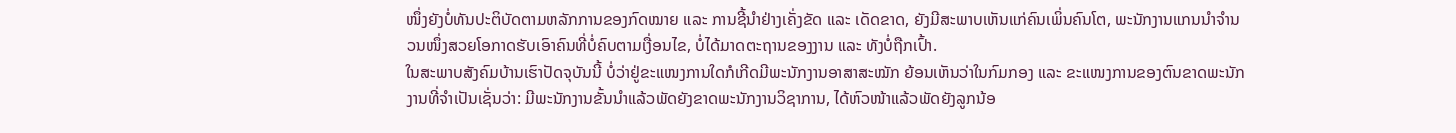ໜຶ່ງຍັງບໍ່ທັນປະຕິບັດຕາມຫລັກການຂອງກົດໝາຍ ແລະ ການຊີ້ນຳຢ່າງເຄັ່ງຂັດ ແລະ ເດັດຂາດ, ຍັງມີສະພາບເຫັນແກ່ຄົນເພິ່ນຄົນໂຕ, ພະນັກງານແກນນຳຈຳນວນໜຶ່ງສວຍໂອກາດຮັບເອົາຄົນທີ່ບໍ່ຄົບຕາມເງື່ອນໄຂ, ບໍ່ໄດ້ມາດຕະຖານຂອງງານ ແລະ ທັງບໍ່ຖືກເປົ້າ.
ໃນສະພາບສັງຄົມບ້ານເຮົາປັດຈຸບັນນີ້ ບໍ່ວ່າຢູ່ຂະແໜງການໃດກໍເກີດມີພະນັກງານອາສາສະໝັກ ຍ້ອນເຫັນວ່າໃນກົມກອງ ແລະ ຂະແໜງການຂອງຕົນຂາດພະນັກງານທີ່ຈຳເປັນເຊັ່ນວ່າ: ມີພະນັກງານຂັ້ນນຳແລ້ວພັດຍັງຂາດພະນັກງານວິຊາການ, ໄດ້ຫົວໜ້າແລ້ວພັດຍັງລູກນ້ອ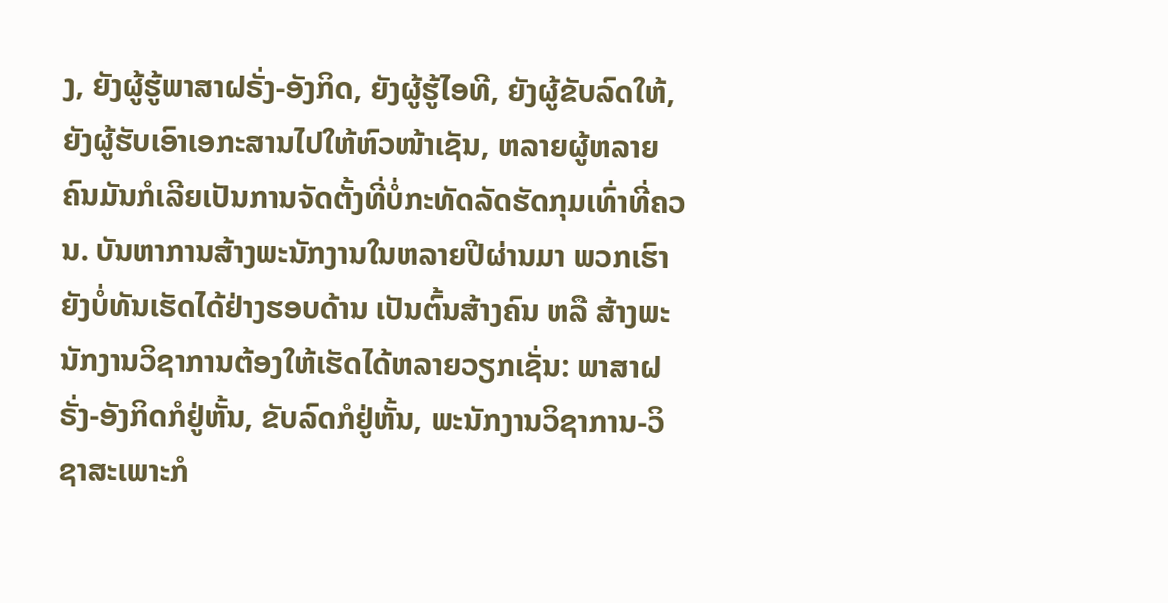ງ, ຍັງຜູ້ຮູ້ພາສາຝຣັ່ງ-ອັງກິດ, ຍັງຜູ້ຮູ້ໄອທີ, ຍັງຜູ້ຂັບລົດໃຫ້, ຍັງຜູ້ຮັບເອົາເອກະສານໄປໃຫ້ຫົວໜ້າເຊັນ, ຫລາຍຜູ້ຫລາຍຄົນມັນກໍເລີຍເປັນການຈັດຕັ້ງທີ່ບໍ່ກະທັດລັດຮັດກຸມເທົ່າທີ່ຄວນ. ບັນຫາການສ້າງພະນັກງານໃນຫລາຍປີຜ່ານມາ ພວກເຮົາຍັງບໍ່ທັນເຮັດໄດ້ຢ່າງຮອບດ້ານ ເປັນຕົ້ນສ້າງຄົນ ຫລື ສ້າງພະນັກງານວິຊາການຕ້ອງໃຫ້ເຮັດໄດ້ຫລາຍວຽກເຊັ່ນ: ພາສາຝຣັ່ງ-ອັງກິດກໍຢູ່ຫັ້ນ, ຂັບລົດກໍຢູ່ຫັ້ນ, ພະນັກງານວິຊາການ-ວິຊາສະເພາະກໍ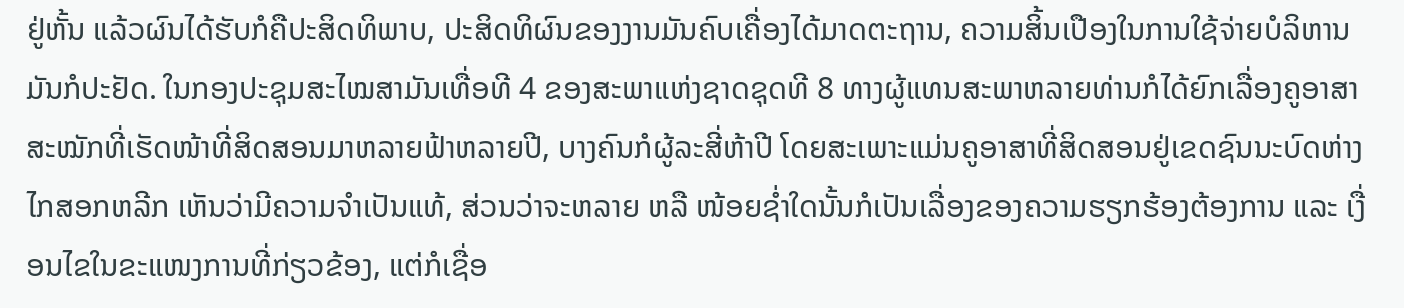ຢູ່ຫັ້ນ ແລ້ວຜົນໄດ້ຮັບກໍຄືປະສິດທິພາບ, ປະສິດທິຜົນຂອງງານມັນຄົບເຄື່ອງໄດ້ມາດຕະຖານ, ຄວາມສິ້ນເປືອງໃນການໃຊ້ຈ່າຍບໍລິຫານມັນກໍປະຢັດ. ໃນກອງປະຊຸມສະໄໝສາມັນເທື່ອທີ 4 ຂອງສະພາແຫ່ງຊາດຊຸດທີ 8 ທາງຜູ້ແທນສະພາຫລາຍທ່ານກໍໄດ້ຍົກເລື່ອງຄູອາສາສະໝັກທີ່ເຮັດໜ້າທີ່ສິດສອນມາຫລາຍຟ້າຫລາຍປີ, ບາງຄົນກໍຜູ້ລະສີ່ຫ້າປີ ໂດຍສະເພາະແມ່ນຄູອາສາທີ່ສິດສອນຢູ່ເຂດຊົນນະບົດຫ່າງໄກສອກຫລີກ ເຫັນວ່າມີຄວາມຈຳເປັນແທ້, ສ່ວນວ່າຈະຫລາຍ ຫລື ໜ້ອຍຊໍ່າໃດນັ້ນກໍເປັນເລື່ອງຂອງຄວາມຮຽກຮ້ອງຕ້ອງການ ແລະ ເງື່ອນໄຂໃນຂະແໜງການທີ່ກ່ຽວຂ້ອງ, ແຕ່ກໍເຊື່ອ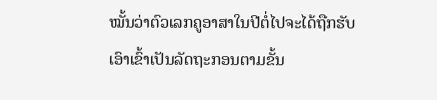ໝັ້ນວ່າຕົວເລກຄູອາສາໃນປີຕໍ່ໄປຈະໄດ້ຖືກຮັບເອົາເຂົ້າເປັນລັດຖະກອນຕາມຂັ້ນ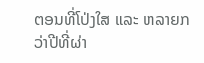ຕອນທີ່ໂປ່ງໃສ ແລະ ຫລາຍກວ່າປີທີ່ຜ່າ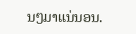ນໆມາແນ່ນອນ.